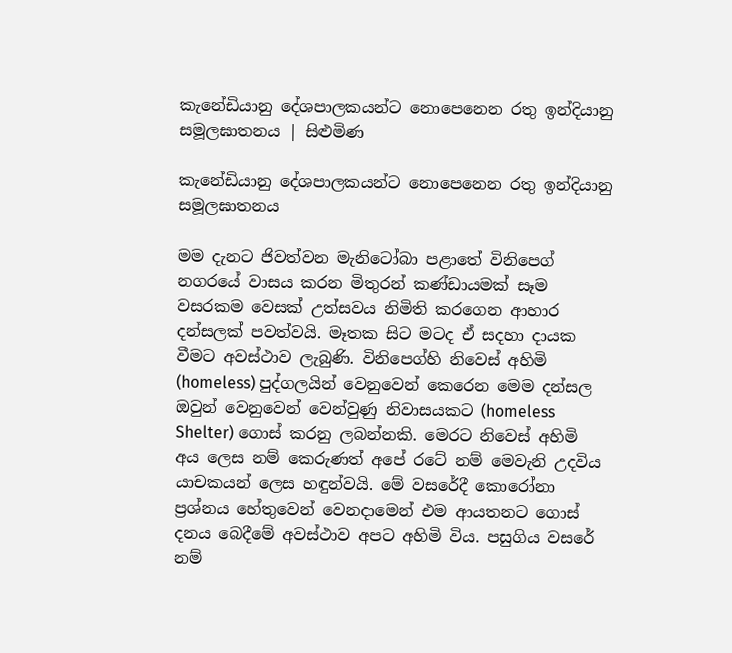කැනේඩියානු දේශපාලකයන්ට නොපෙනෙන රතු ඉන්දියානු සමූලඝාතනය | සිළුමිණ

කැනේඩියානු දේශපාලකයන්ට නොපෙනෙන රතු ඉන්දියානු සමූලඝාතනය

මම දැනට ජිවත්වන මැනිටෝබා පළාතේ විනිපෙග් නගරයේ වාසය කරන මිතුරන් කණ්ඩායමක් සෑම වසරකම වෙසක් උත්සවය නිමිති කරගෙන ආහාර දන්සලක් පවත්වයි. මෑතක සිට මටද ඒ සදහා දායක වීමට අවස්ථාව ලැබුණි. විනිපෙග්හි නිවෙස් අහිමි (homeless) පුද්ගලයින් වෙනුවෙන් කෙරෙන මෙම දන්සල ඔවුන් වෙනුවෙන් වෙන්වුණු නිවාසයකට (homeless Shelter) ගොස් කරනු ලබන්නකි. මෙරට නිවෙස් අහිමි අය ලෙස නම් කෙරුණත් අපේ රටේ නම් මෙවැනි උදවිය යාචකයන් ලෙස හඳුන්වයි. මේ වසරේදී කොරෝනා ප්‍රශ්නය හේතුවෙන් වෙනදාමෙන් එම ආයතනට ගොස් දනය බෙදීමේ අවස්ථාව අපට අහිමි විය. පසුගිය වසරේ නම්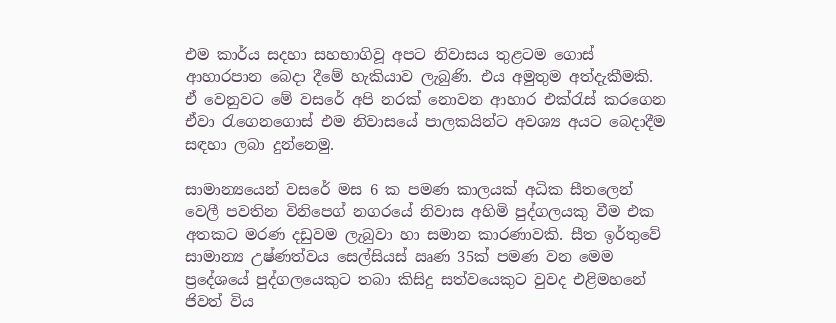එම කාර්ය සදහා සහභාගිවූ අපට නිවාසය තුළටම ගොස් ආහාරපාන බෙදා දීමේ හැකියාව ලැබුණි. එය අමුතුම අත්දැකීමකි. ඒ වෙනුවට මේ වසරේ අපි නරක් නොවන ආහාර එක්රැස් කරගෙන ඒවා රැගෙනගොස් එම නිවාසයේ පාලකයින්ට අවශ්‍ය අයට බෙදාදීම සඳහා ලබා දුන්නෙමු.

සාමාන්‍යයෙන් වසරේ මස 6 ක පමණ කාලයක් අධික සීතලෙන් වෙලී පවතින විනිපෙග් නගරයේ නිවාස අහිමි පුද්ගලයකු වීම එක අතකට මරණ දඩුවම ලැබුවා හා සමාන කාරණාවකි. සීත ඉර්තුවේ සාමාන්‍ය උෂ්ණත්වය සෙල්සියස් ඍණ 35ක් පමණ වන මෙම ප්‍රදේශයේ පුද්ගලයෙකුට තබා කිසිදු සත්වයෙකුට වුවද එළිමහනේ ජිවත් විය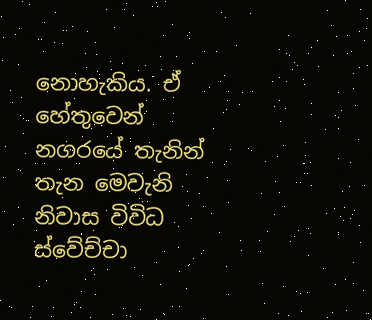නොහැකිය. ඒ හේතුවෙන් නගරයේ තැනින් තැන මෙවැනි නිවාස විවිධ ස්වේච්චා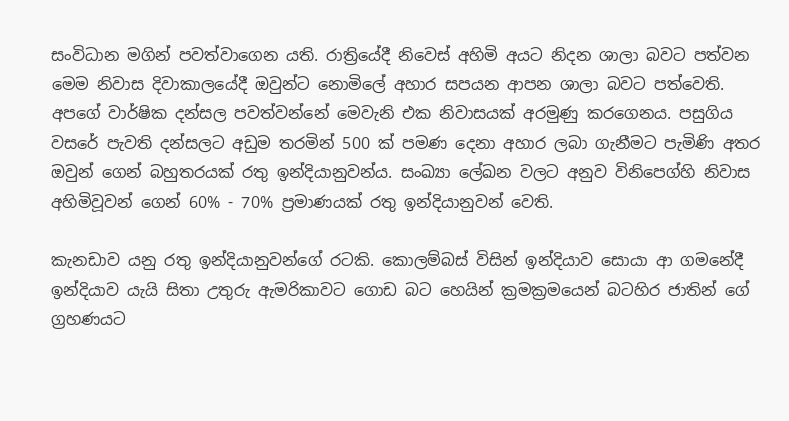සංවිධාන මගින් පවත්වාගෙන යති. රාත්‍රියේදී නිවෙස් අහිමි අයට නිදන ශාලා බවට පත්වන මෙම නිවාස දිවාකාලයේදී ඔවුන්ට නොමිලේ අහාර සපයන ආපන ශාලා බවට පත්වෙති. අපගේ වාර්ෂික දන්සල පවත්වන්නේ මෙවැනි එක නිවාසයක් අරමුණු කරගෙනය. පසුගිය වසරේ පැවති දන්සලට අඩුම තරමින් 500 ක් පමණ දෙනා අහාර ලබා ගැනීමට පැමිණි අතර ඔවුන් ගෙන් බහුතරයක් රතු ඉන්දියානුවන්ය. සංඛ්‍යා ලේඛන වලට අනුව විනිපෙග්හි නිවාස අහිමිවූවන් ගෙන් 60% - 70% ප්‍රමාණයක් රතු ඉන්දියානුවන් වෙති.

කැනඩාව යනු රතු ඉන්දියානුවන්ගේ රටකි. කොලම්බස් විසින් ඉන්දියාව සොයා ආ ගමනේදී ඉන්දියාව යැයි සිතා උතුරු ඇමරිකාවට ගොඩ බට හෙයින් ක්‍රමක්‍රමයෙන් බටහිර ජාතින් ගේ ග්‍රහණයට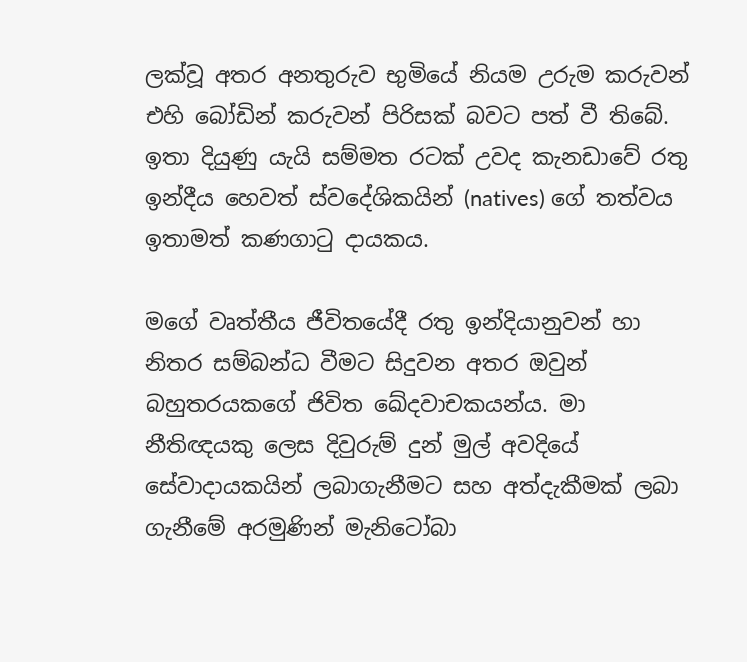ලක්වූ අතර අනතුරුව භුමියේ නියම උරුම කරුවන් එහි බෝඩින් කරුවන් පිරිසක් බවට පත් වී තිබේ. ඉතා දියුණු යැයි සම්මත රටක් උවද කැනඩාවේ රතු ඉන්දීය හෙවත් ස්වදේශිකයින් (natives) ගේ තත්වය ඉතාමත් කණගාටු දායකය.

මගේ වෘත්තීය ජීවිතයේදී රතු ඉන්දියානුවන් හා නිතර සම්බන්ධ වීමට සිදුවන අතර ඔවුන් බහුතරයකගේ ජිවිත ඛේදවාචකයන්ය. මා නීතිඥයකු ලෙස දිවුරුම් දුන් මුල් අවදියේ සේවාදායකයින් ලබාගැනීමට සහ අත්දැකීමක් ලබා ගැනීමේ අරමුණින් මැනිටෝබා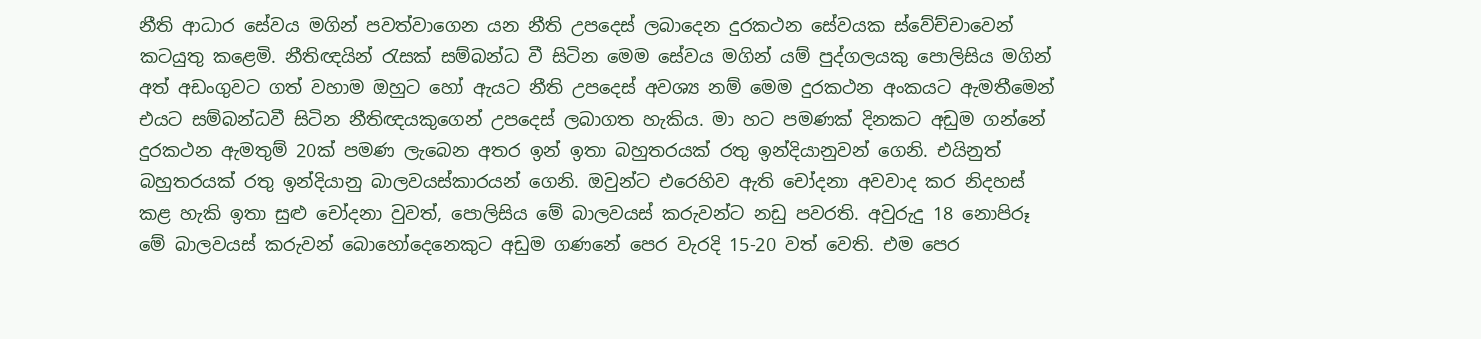නීති ආධාර සේවය මගින් පවත්වාගෙන යන නීති උපදෙස් ලබාදෙන දුරකථන සේවයක ස්වේච්චාවෙන් කටයුතු කළෙමි. නීතිඥයින් රැසක් සම්බන්ධ වී සිටින මෙම සේවය මගින් යම් පුද්ගලයකු පොලිසිය මගින් අත් අඩංගුවට ගත් වහාම ඔහුට හෝ ඇයට නීති උපදෙස් අවශ්‍ය නම් මෙම දුරකථන අංකයට ඇමතීමෙන් එයට සම්බන්ධවී සිටින නීතිඥයකුගෙන් උපදෙස් ලබාගත හැකිය. මා හට පමණක් දිනකට අඩුම ගන්නේ දුරකථන ඇමතුම් 20ක් පමණ ලැබෙන අතර ඉන් ඉතා බහුතරයක් රතු ඉන්දියානුවන් ගෙනි. එයිනුත් බහුතරයක් රතු ඉන්දියානු බාලවයස්කාරයන් ගෙනි. ඔවුන්ට එරෙහිව ඇති චෝදනා අවවාද කර නිදහස් කළ හැකි ඉතා සුළු චෝදනා වුවත්, පොලිසිය මේ බාලවයස් කරුවන්ට නඩු පවරති. අවුරුදු 18 නොපිරූ මේ බාලවයස් කරුවන් බොහෝදෙනෙකුට අඩුම ගණනේ පෙර වැරදි 15-20 වත් වෙති. එම පෙර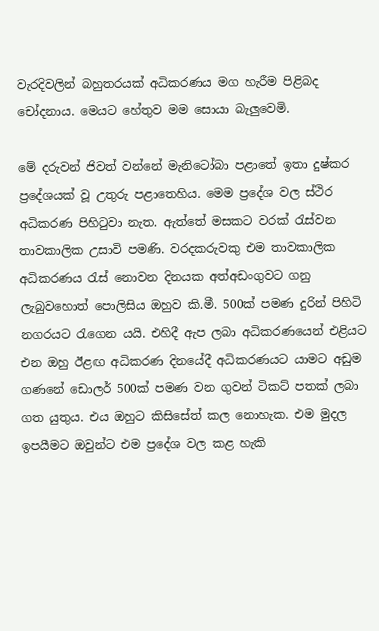වැරදිවලින් බහුතරයක් අධිකරණය මග හැරීම පිළිබද චෝදනාය. මෙයට හේතුව මම සොයා බැලුවෙමි.

මේ දරුවන් ජිවත් වන්නේ මැනිටෝබා පළාතේ ඉතා දුෂ්කර ප්‍රදේශයක් වූ උතුරු පළාතෙහිය. මෙම ප්‍රදේශ වල ස්ථිර අධිකරණ පිහිටුවා නැත. ඇත්තේ මසකට වරක් රැස්වන තාවකාලික උසාවි පමණි. වරදකරුවකු එම තාවකාලික අධිකරණය රැස් නොවන දිනයක අත්අඩංගුවට ගනු ලැබුවහොත් පොලිසිය ඔහුව කි.මී. 500ක් පමණ දුරින් පිහිටි නගරයට රැගෙන යයි. එහිදී ඇප ලබා අධිකරණයෙන් එළියට එන ඔහු ඊළඟ අධිකරණ දිනයේදී අධිකරණයට යාමට අඩුම ගණනේ ඩොලර් 500ක් පමණ වන ගුවන් ටිකට් පතක් ලබා ගත යුතුය. එය ඔහුට කිසිසේත් කල නොහැක. එම මුදල ඉපයීමට ඔවුන්ට එම ප්‍රදේශ වල කළ හැකි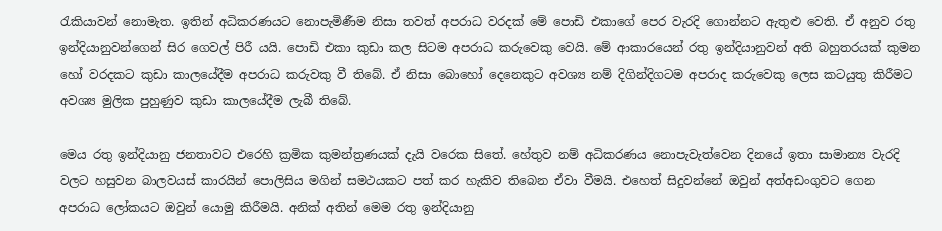රැකියාවන් නොමැත. ඉතින් අධිකරණයට නොපැමිණීම නිසා තවත් අපරාධ වරදක් මේ පොඩි එකාගේ පෙර වැරදි ගොන්නට ඇතුළු වෙති. ඒ අනුව රතු ඉන්දියානුවන්ගෙන් සිර ගෙවල් පිරී යයි. පොඩි එකා කුඩා කල සිටම අපරාධ කරුවෙකු වෙයි. මේ ආකාරයෙන් රතු ඉන්දියානුවන් අති බහුතරයක් කුමන හෝ වරදකට කුඩා කාලයේදීම අපරාධ කරුවකු වී තිබේ. ඒ නිසා බොහෝ දෙනෙකුට අවශ්‍ය නම් දිගින්දිගටම අපරාද කරුවෙකු ලෙස කටයුතු කිරීමට අවශ්‍ය මුලික පුහුණුව කුඩා කාලයේදීම ලැබී තිබේ.

මෙය රතු ඉන්දියානු ජනතාවට එරෙහි ක්‍රමික කුමන්ත්‍රණයක් දැයි වරෙක සිතේ. හේතුව නම් අධිකරණය නොපැවැත්වෙන දිනයේ ඉතා සාමාන්‍ය වැරදි වලට හසුවන බාලවයස් කාරයින් පොලිසිය මගින් සමථයකට පත් කර හැකිව තිබෙන ඒවා වීමයි. එහෙත් සිදුවන්නේ ඔවුන් අත්අඩංගුවට ගෙන අපරාධ ලෝකයට ඔවුන් යොමු කිරීමයි. අනික් අතින් මෙම රතු ඉන්දියානු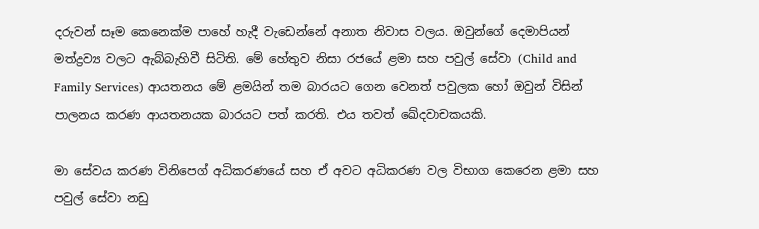දරුවන් සෑම කෙනෙක්ම පාහේ හැදී වැඩෙන්නේ අනාත නිවාස වලය. ඔවුන්ගේ දෙමාපියන් මත්ද්‍රව්‍ය වලට ඇබ්බැහිවී සිටිති. මේ හේතුව නිසා රජයේ ළමා සහ පවුල් සේවා (Child and Family Services) ආයතනය මේ ළමයින් තම බාරයට ගෙන වෙනත් පවුලක හෝ ඔවුන් විසින් පාලනය කරණ ආයතනයක බාරයට පත් කරති. එය තවත් ඛේදවාචකයකි.

මා සේවය කරණ විනිපෙග් අධිකරණයේ සහ ඒ අවට අධිකරණ වල විභාග කෙරෙන ළමා සහ පවුල් සේවා නඩු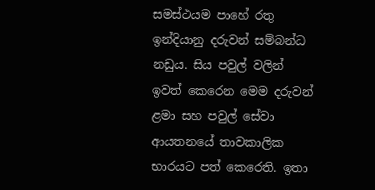සමස්ථයම පාහේ රතු ඉන්දියානු දරුවන් සම්බන්ධ නඩුය. සිය පවුල් වලින් ඉවත් කෙරෙන මෙම දරුවන් ළමා සහ පවුල් සේවා ආයතනයේ තාවකාලික භාරයට පත් කෙරෙති. ඉතා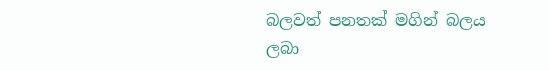බලවත් පනතක් මගින් බලය ලබා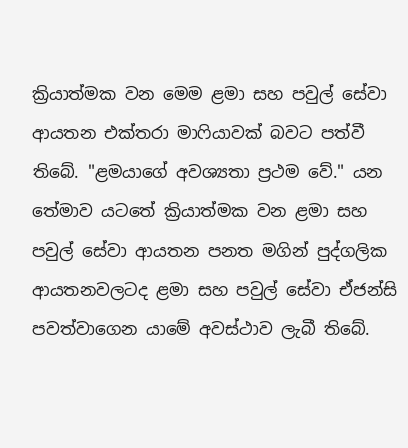ක්‍රියාත්මක වන මෙම ළමා සහ පවුල් සේවා ආයතන එක්තරා මාෆියාවක් බවට පත්වී තිබේ. "ළමයාගේ අවශ්‍යතා ප්‍රථම වේ." යන තේමාව යටතේ ක්‍රියාත්මක වන ළමා සහ පවුල් සේවා ආයතන පනත මගින් පුද්ගලික ආයතනවලටද ළමා සහ පවුල් සේවා ඒජන්සි පවත්වාගෙන යාමේ අවස්ථාව ලැබී තිබේ.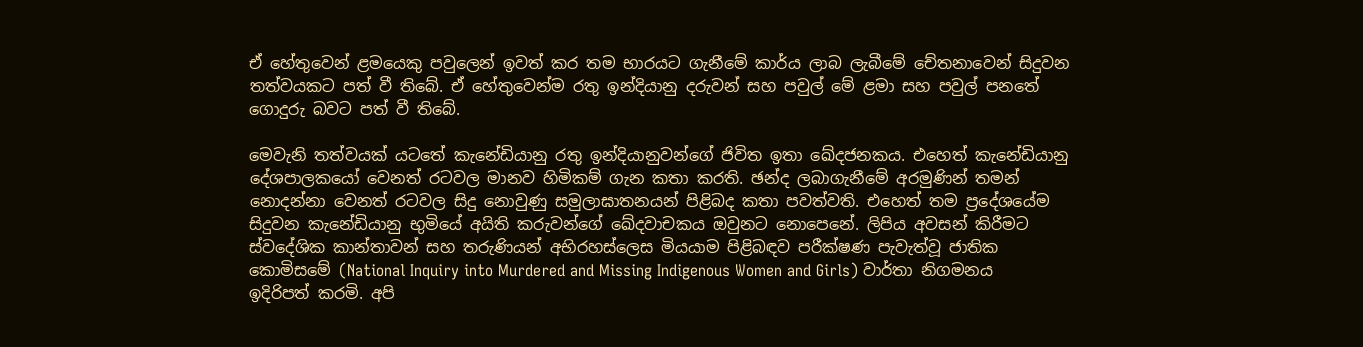ඒ හේතුවෙන් ළමයෙකු පවුලෙන් ඉවත් කර තම භාරයට ගැනීමේ කාර්ය ලාබ ලැබීමේ චේතනාවෙන් සිදුවන තත්වයකට පත් වී තිබේ. ඒ හේතුවෙන්ම රතු ඉන්දියානු දරුවන් සහ පවුල් මේ ළමා සහ පවුල් පනතේ ගොදුරු බවට පත් වී තිබේ.

මෙවැනි තත්වයක් යටතේ කැනේඩියානු රතු ඉන්දියානුවන්ගේ ජිවිත ඉතා ඛේදජනකය. එහෙත් කැනේඩියානු දේශපාලකයෝ වෙනත් රටවල මානව හිමිකම් ගැන කතා කරති. ඡන්ද ලබාගැනීමේ අරමුණින් තමන් නොදන්නා වෙනත් රටවල සිදු නොවුණු සමුලාඝාතනයන් පිළිබද කතා පවත්වති. එහෙත් තම ප්‍රදේශයේම සිදුවන කැනේඩියානු භුමියේ අයිති කරුවන්ගේ ඛේදවාචකය ඔවුනට නොපෙනේ. ලිපිය අවසන් කිරීමට ස්වදේශික කාන්තාවන් සහ තරුණියන් අභිරහස්ලෙස මියයාම පිළිබඳව පරීක්ෂණ පැවැත්වූ ජාතික කොමිසමේ (National Inquiry into Murdered and Missing Indigenous Women and Girls) වාර්තා නිගමනය ඉදිරිපත් කරමි. අපි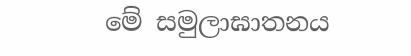මේ සමුලාඝාතනය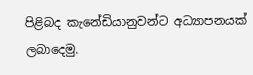පිළිබද කැනේඩියානුවන්ට අධ්‍යාපනයක් ලබාදෙමු.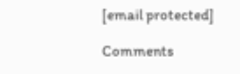[email protected]

Comments